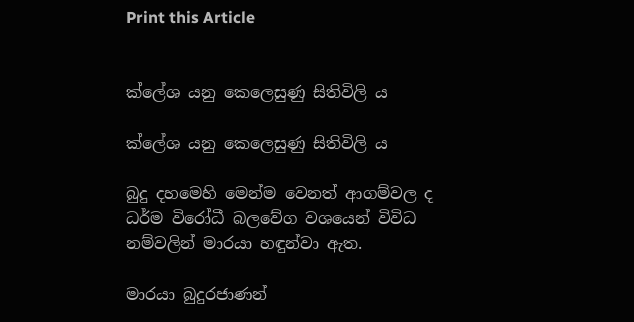Print this Article


ක්ලේශ යනු කෙලෙසුණු සිතිවිලි ය

ක්ලේශ යනු කෙලෙසුණු සිතිවිලි ය

බුදු දහමෙහි මෙන්ම වෙනත් ආගම්වල ද ධර්ම විරෝධී බලවේග වශයෙන් විවිධ නම්වලින් මාරයා හඳුන්වා ඇත.

මාරයා බුදුරජාණන්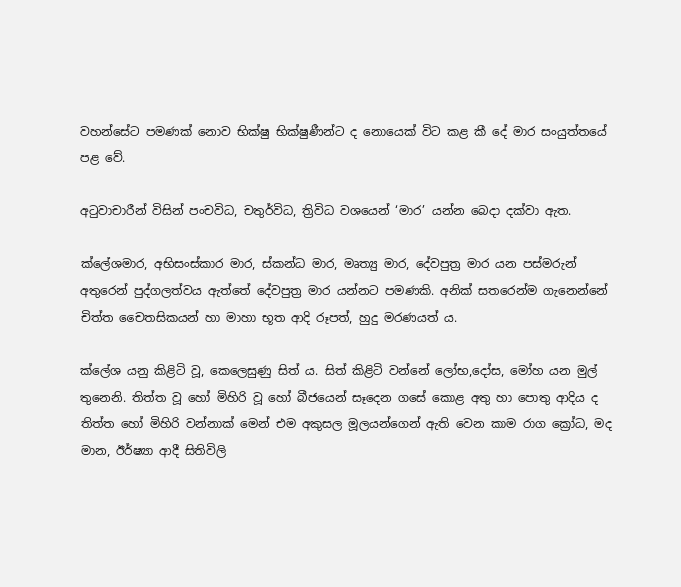වහන්සේට පමණක් නොව භික්ෂු භික්ෂුණීන්ට ද නොයෙක් විට කළ කී දේ මාර සංයුත්තයේ පළ වේ.

අටුවාචාරීන් විසින් පංචවිධ, චතුර්විධ, ත්‍රිවිධ වශයෙන් ‘මාර’ යන්න බෙදා දක්වා ඇත.

ක්ලේශමාර, අභිසංස්කාර මාර, ස්කන්ධ මාර, මෘත්‍යු මාර, දේවපුත්‍ර මාර යන පස්මරුන් අතුරෙන් පුද්ගලත්වය ඇත්තේ දේවපුත්‍ර මාර යන්නට පමණකි. අනික් සතරෙන්ම ගැනෙන්නේ චිත්ත චෛතසිකයන් හා මාහා භූත ආදි රූපත්, හුදු මරණයත් ය.

ක්ලේශ යනු කිළිටි වූ, කෙලෙසුණු සිත් ය. සිත් කිළිටි වන්නේ ලෝභ,දෝස, මෝහ යන මුල් තුනෙනි. තිත්ත වූ හෝ මිහිරි වූ හෝ බීජයෙන් සෑදෙන ගසේ කොළ අතු හා පොතු ආදිය ද තිත්ත හෝ මිහිරි වන්නාක් මෙන් එම අකුසල මූලයන්ගෙන් ඇති වෙන කාම රාග ක්‍රෝධ, මද මාන, ඊර්ෂ්‍යා ආදී සිතිවිලි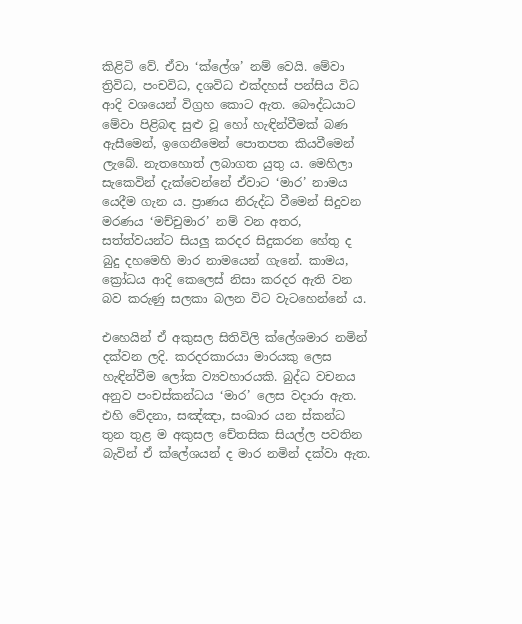කිළිටි වේ. ඒවා ‘ක්ලේශ’ නම් වෙයි. මේවා ත්‍රිවිධ, පංචවිධ, දශවිධ එක්දහස් පන්සිය විධ ආදි වශයෙන් විග්‍රහ කොට ඇත. බෞද්ධයාට මේවා පිළිබඳ සුළු වූ හෝ හැඳින්වීමක් බණ ඇසීමෙන්, ඉගෙනීමෙන් පොතපත කියවීමෙන් ලැබේ. නැතහොත් ලබාගත යුතු ය. මෙහිලා සැකෙවින් දැක්වෙන්නේ ඒවාට ‘මාර’ නාමය යෙදීම ගැන ය. ප්‍රාණය නිරුද්ධ වීමෙන් සිදුවන මරණය ‘මච්චුමාර’ නම් වන අතර, සත්ත්වයන්ට සියලු කරදර සිදුකරන හේතු ද බුදු දහමෙහි මාර නාමයෙන් ගැනේ. කාමය, ක්‍රෝධය ආදි කෙලෙස් නිසා කරදර ඇති වන බව කරුණු සලකා බලන විට වැටහෙන්නේ ය.

එහෙයින් ඒ අකුසල සිතිවිලි ක්ලේශමාර නමින් දක්වන ලදි. කරදරකාරයා මාරයකු ලෙස හැඳින්වීම ලෝක ව්‍යවහාරයකි. බුද්ධ වචනය අනුව පංචස්කන්ධය ‘මාර’ ලෙස වදාරා ඇත. එහි වේදනා, සඤ්ඤා, සංඛාර යන ස්කන්ධ තුන තුළ ම අකුසල චේතසික සියල්ල පවතින බැවින් ඒ ක්ලේශයන් ද මාර නමින් දක්වා ඇත.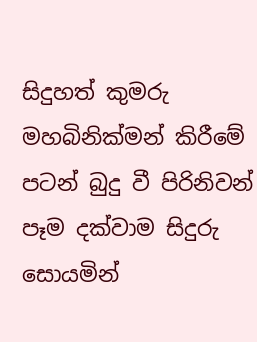සිදුහත් කුමරු මහබිනික්මන් කිරීමේ පටන් බුදු වී පිරිනිවන් පෑම දක්වාම සිදුරු සොයමින්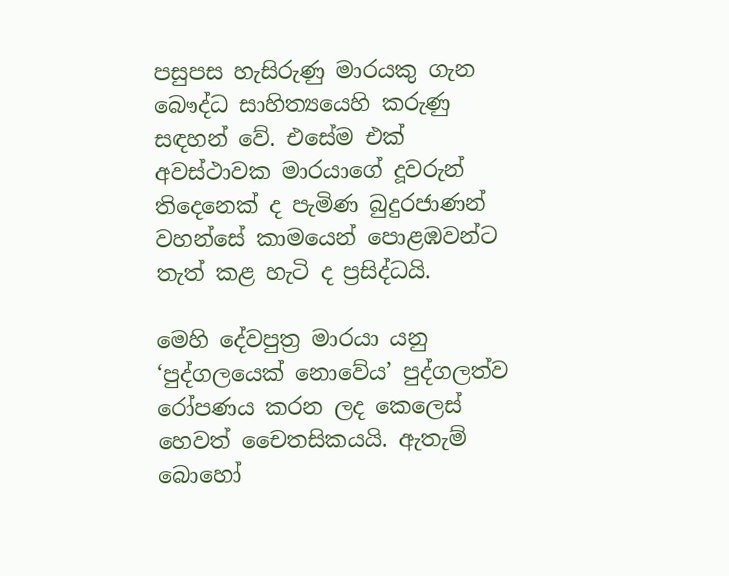පසුපස හැසිරුණු මාරයකු ගැන බෞද්ධ සාහිත්‍යයෙහි කරුණු සඳහන් වේ. එසේම එක් අවස්ථාවක මාරයාගේ දූවරුන් තිදෙනෙක් ද පැමිණ බුදුරජාණන් වහන්සේ කාමයෙන් පොළඹවන්ට තැත් කළ හැටි ද ප්‍රසිද්ධයි.

මෙහි දේවපුත්‍ර මාරයා යනු ‘පුද්ගලයෙක් නොවේය’ පුද්ගලත්ව රෝපණය කරන ලද කෙලෙස් හෙවත් චෛතසිකයයි. ඇතැම් බොහෝ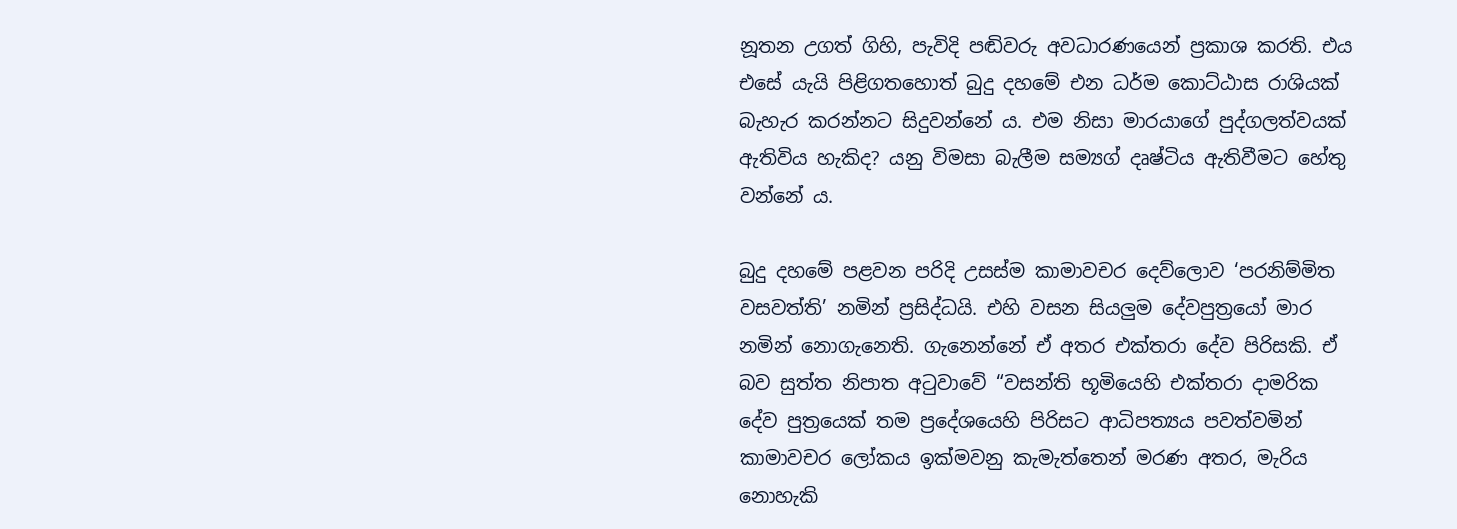නූතන උගත් ගිහි, පැවිදි පඬිවරු අවධාරණයෙන් ප්‍රකාශ කරති. එය එසේ යැයි පිළිගතහොත් බුදු දහමේ එන ධර්ම කොට්ඨාස රාශියක් බැහැර කරන්නට සිදුවන්නේ ය. එම නිසා මාරයාගේ පුද්ගලත්වයක් ඇතිවිය හැකිද? යනු විමසා බැලීම සම්‍යග් දෘෂ්ටිය ඇතිවීමට හේතු වන්නේ ය.

බුදු දහමේ පළවන පරිදි උසස්ම කාමාවචර දෙව්ලොව ‘පරනිම්මිත වසවත්ති’ නමින් ප්‍රසිද්ධයි. එහි වසන සියලුම දේවපුත්‍රයෝ මාර නමින් නොගැනෙති. ගැනෙන්නේ ඒ අතර එක්තරා දේව පිරිසකි. ඒ බව සුත්ත නිපාත අටුවාවේ “වසන්ති භූමියෙහි එක්තරා දාමරික දේව පුත්‍රයෙක් තම ප්‍රදේශයෙහි පිරිසට ආධිපත්‍යය පවත්වමින් කාමාවචර ලෝකය ඉක්මවනු කැමැත්තෙන් මරණ අතර, මැරිය නොහැකි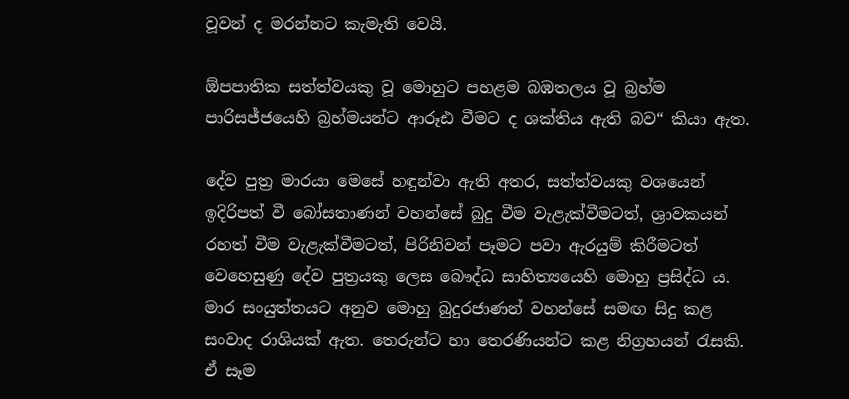වූවන් ද මරන්නට කැමැති වෙයි.

ඕපපාතික සත්ත්වයකු වූ මොහුට පහළම බඹතලය වූ බ්‍රහ්ම පාරිසජ්ජයෙහි බ්‍රහ්මයන්ට ආරූඪ වීමට ද ශක්තිය ඇති බව“ කියා ඇත.

දේව පුත්‍ර මාරයා මෙසේ හඳුන්වා ඇති අතර, සත්ත්වයකු වශයෙන් ඉදිරිපත් වී බෝසතාණන් වහන්සේ බුදු වීම වැළැක්වීමටත්, ශ්‍රාවකයන් රහත් වීම වැළැක්වීමටත්, පිරිනිවන් පෑමට පවා ඇරයුම් කිරීමටත් වෙහෙසුණු දේව පුත්‍රයකු ලෙස බෞද්ධ සාහිත්‍යයෙහි මොහු ප්‍රසිද්ධ ය. මාර සංයුත්තයට අනුව මොහු බුදුරජාණන් වහන්සේ සමඟ සිදු කළ සංවාද රාශියක් ඇත. තෙරුන්ට හා තෙරණියන්ට කළ නිග්‍රහයන් රැසකි. ඒ සෑම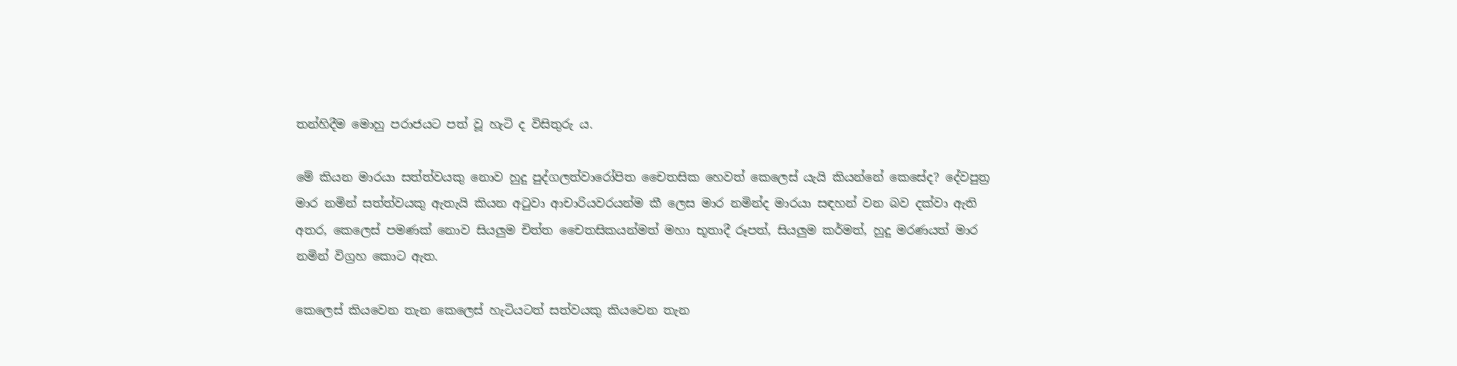තන්හිදීම මොහු පරාජයට පත් වූ හැටි ද විසිතුරු ය.

මේ කියන මාරයා සත්ත්වයකු නොව හුදු පුද්ගලත්වාරෝපිත චෛතසික හෙවත් කෙලෙස් යැයි කියන්නේ කෙසේද? දේවපුත්‍ර මාර නමින් සත්ත්වයකු ඇතැයි කියන අටුවා ආචාරියවරයන්ම කී ලෙස මාර නමින්ද මාරයා සඳහන් වන බව දක්වා ඇති අතර, කෙලෙස් පමණක් නොව සියලුම චිත්ත චෛතසිකයන්මත් මහා භූතාදී රූපත්, සියලුම කර්මත්, හුදු මරණයත් මාර නමින් විග්‍රහ කොට ඇත.

කෙලෙස් කියවෙන තැන කෙලෙස් හැටියටත් සත්වයකු කියවෙන තැන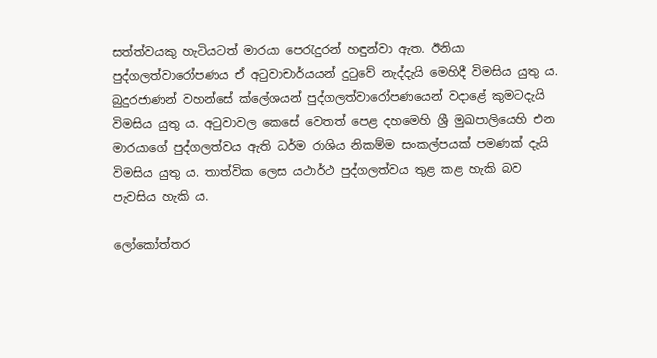සත්ත්වයකු හැටියටත් මාරයා පෙරැදුරන් හඳුන්වා ඇත. ඊනියා පුද්ගලත්වාරෝපණය ඒ අටුවාචාර්යයන් දුටුවේ නැද්දැයි මෙහිදී විමසිය යුතු ය. බුදුරජාණන් වහන්සේ ක්ලේශයන් පුද්ගලත්වාරෝපණයෙන් වදාළේ කුමටදැයි විමසිය යුතු ය. අටුවාවල කෙසේ වෙතත් පෙළ දහමෙහි ශ්‍රී මුඛපාලියෙහි එන මාරයාගේ පුද්ගලත්වය ඇති ධර්ම රාශිය නිකම්ම සංකල්පයක් පමණක් දැයි විමසිය යුතු ය. තාත්වික ලෙස යථාර්ථ පුද්ගලත්වය තුළ කළ හැකි බව පැවසිය හැකි ය.

ලෝකෝත්තර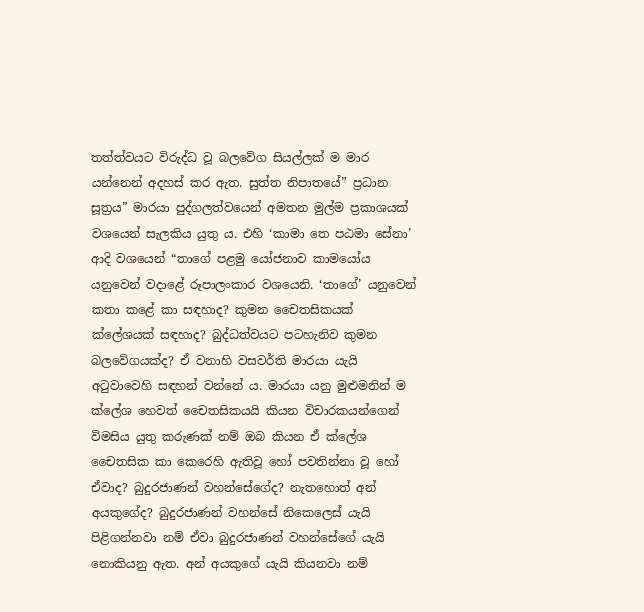තත්ත්වයට විරුද්ධ වූ බලවේග සියල්ලක් ම මාර යන්නෙන් අදහස් කර ඇත. සුත්ත නිපාතයේ” ප්‍රධාන සූත්‍රය” මාරයා පුද්ගලත්වයෙන් අමතන මුල්ම ප්‍රකාශයක් වශයෙන් සැලකිය යුතු ය. එහි ‘කාමා තෙ පඨමා සේනා’ ආදි වශයෙන් “තාගේ පළමු යෝජනාව කාමයෝය යනුවෙන් වදාළේ රූපාලංකාර වශයෙනි. ‘තාගේ’ යනුවෙන් කතා කළේ කා සඳහාද? කුමන චෛතසිකයක් ක්ලේශයක් සඳහාද? බුද්ධත්වයට පටහැනිව කුමන බලවේගයක්ද? ඒ වනාහි වසවර්ති මාරයා යැයි අටුවාවෙහි සඳහන් වන්නේ ය. මාරයා යනු මුළුමනින් ම ක්ලේශ හෙවත් චෛතසිකයයි කියන විචාරකයන්ගෙන් විමසිය යුතු කරුණක් නම් ඔබ කියන ඒ ක්ලේශ චෛතසික කා කෙරෙහි ඇතිවූ හෝ පවතින්නා වූ හෝ ඒවාද? බුදුරජාණන් වහන්සේගේද? නැතහොත් අන් අයකුගේද? බුදුරජාණන් වහන්සේ නිකෙලෙස් යැයි පිළිගන්නවා නම් ඒවා බුදුරජාණන් වහන්සේගේ යැයි නොකියනු ඇත. අන් අයකුගේ යැයි කියනවා නම්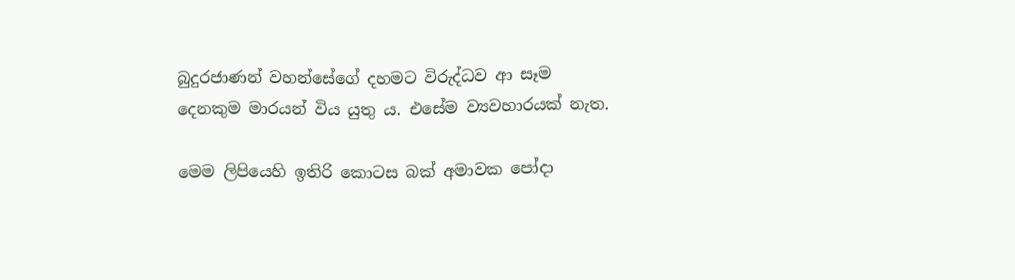බුදුරජාණන් වහන්සේගේ දහමට විරුද්ධව ආ සෑම දෙනකුම මාරයන් විය යුතු ය. එසේම ව්‍යවහාරයක් නැත.

මෙම ලිපියෙහි ඉතිරි කොටස බක් අමාවක පෝදා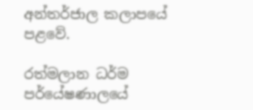අන්තර්ජාල කලාපයේ පළවේ.

රත්මලාන ධර්ම පර්යේෂණාලයේ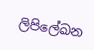ලිපිලේඛන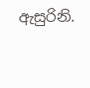ඇසුරිනි.